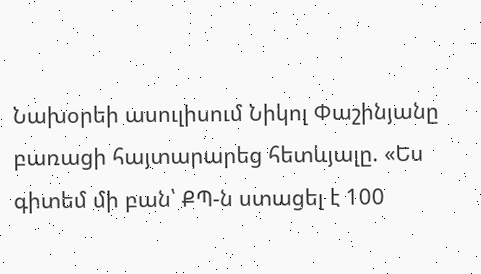Նախօրեի ասուլիսում Նիկոլ Փաշինյանը բառացի հայտարարեց հետևյալը. «Ես գիտեմ մի բան՝ ՔՊ-ն ստացել է 100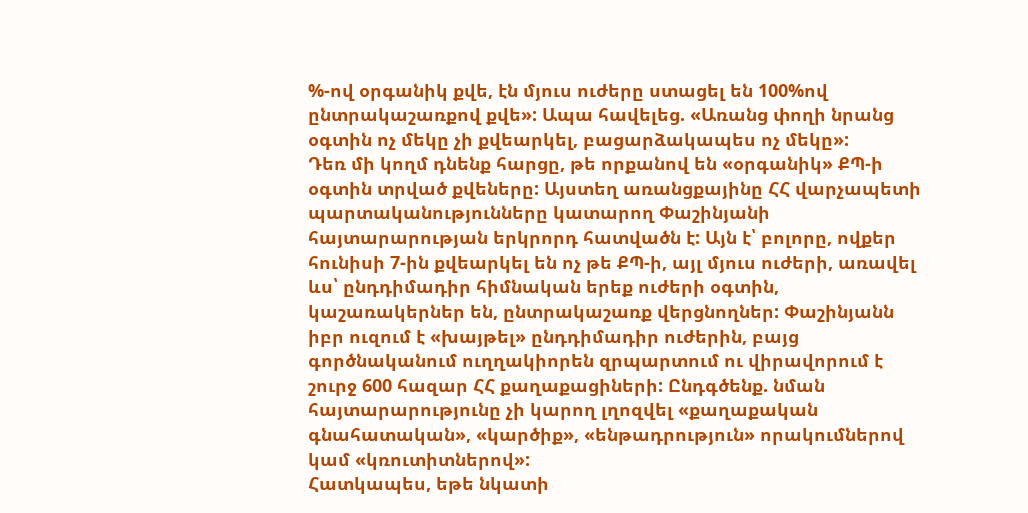%-ով օրգանիկ քվե, էն մյուս ուժերը ստացել են 100%ով ընտրակաշառքով քվե»: Ապա հավելեց. «Առանց փողի նրանց օգտին ոչ մեկը չի քվեարկել, բացարձակապես ոչ մեկը»:
Դեռ մի կողմ դնենք հարցը, թե որքանով են «օրգանիկ» ՔՊ-ի օգտին տրված քվեները: Այստեղ առանցքայինը ՀՀ վարչապետի պարտականությունները կատարող Փաշինյանի հայտարարության երկրորդ հատվածն է: Այն է՝ բոլորը, ովքեր հունիսի 7-ին քվեարկել են ոչ թե ՔՊ-ի, այլ մյուս ուժերի, առավել ևս՝ ընդդիմադիր հիմնական երեք ուժերի օգտին, կաշառակերներ են, ընտրակաշառք վերցնողներ: Փաշինյանն իբր ուզում է «խայթել» ընդդիմադիր ուժերին, բայց գործնականում ուղղակիորեն զրպարտում ու վիրավորում է շուրջ 600 հազար ՀՀ քաղաքացիների: Ընդգծենք. նման հայտարարությունը չի կարող լղոզվել «քաղաքական գնահատական», «կարծիք», «ենթադրություն» որակումներով կամ «կռուտիտներով»:
Հատկապես, եթե նկատի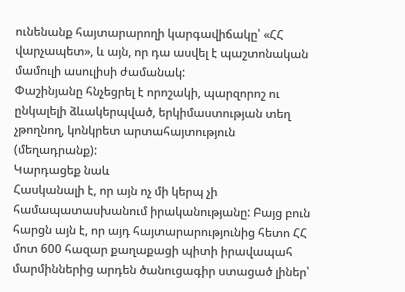ունենանք հայտարարողի կարգավիճակը՝ «ՀՀ վարչապետ», և այն, որ դա ասվել է պաշտոնական մամուլի ասուլիսի ժամանակ:
Փաշինյանը հնչեցրել է որոշակի, պարզորոշ ու ընկալելի ձևակերպված, երկիմաստության տեղ չթողնող, կոնկրետ արտահայտություն (մեղադրանք):
Կարդացեք նաև
Հասկանալի է, որ այն ոչ մի կերպ չի համապատասխանում իրականությանը: Բայց բուն հարցն այն է, որ այդ հայտարարությունից հետո ՀՀ մոտ 600 հազար քաղաքացի պիտի իրավապահ մարմիններից արդեն ծանուցագիր ստացած լիներ՝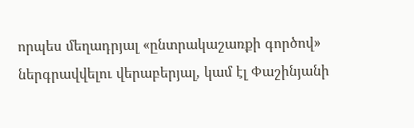որպես մեղադրյալ «ընտրակաշառքի գործով» ներգրավվելու վերաբերյալ, կամ էլ Փաշինյանի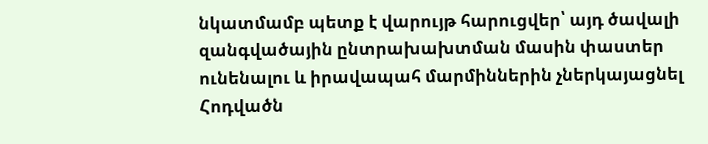նկատմամբ պետք է վարույթ հարուցվեր՝ այդ ծավալի զանգվածային ընտրախախտման մասին փաստեր ունենալու և իրավապահ մարմիններին չներկայացնել
Հոդվածն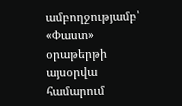ամբողջությամբ՝ «Փաստ» օրաթերթի այսօրվա համարում